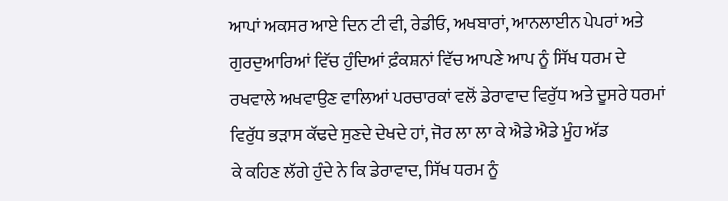ਆਪਾਂ ਅਕਸਰ ਆਏ ਦਿਨ ਟੀ ਵੀ, ਰੇਡੀਓ, ਅਖਬਾਰਾਂ, ਆਨਲਾਈਨ ਪੇਪਰਾਂ ਅਤੇ
ਗੁਰਦੁਆਰਿਆਂ ਵਿੱਚ ਹੁੰਦਿਆਂ ਫ਼ੰਕਸ਼ਨਾਂ ਵਿੱਚ ਆਪਣੇ ਆਪ ਨੂੰ ਸਿੱਖ ਧਰਮ ਦੇ
ਰਖਵਾਲੇ ਅਖਵਾਉਣ ਵਾਲਿਆਂ ਪਰਚਾਰਕਾਂ ਵਲੋਂ ਡੇਰਾਵਾਦ ਵਿਰੁੱਧ ਅਤੇ ਦੂਸਰੇ ਧਰਮਾਂ
ਵਿਰੁੱਧ ਭੜਾਸ ਕੱਢਦੇ ਸੁਣਦੇ ਦੇਖਦੇ ਹਾਂ, ਜੋਰ ਲਾ ਲਾ ਕੇ ਐਡੇ ਐਡੇ ਮੂੰਹ ਅੱਡ
ਕੇ ਕਹਿਣ ਲੱਗੇ ਹੁੰਦੇ ਨੇ ਕਿ ਡੇਰਾਵਾਦ, ਸਿੱਖ ਧਰਮ ਨੂੰ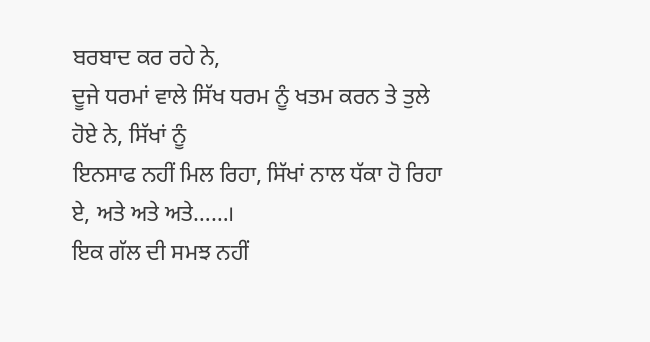ਬਰਬਾਦ ਕਰ ਰਹੇ ਨੇ,
ਦੂਜੇ ਧਰਮਾਂ ਵਾਲੇ ਸਿੱਖ ਧਰਮ ਨੂੰ ਖਤਮ ਕਰਨ ਤੇ ਤੁਲੇ ਹੋਏ ਨੇ, ਸਿੱਖਾਂ ਨੂੰ
ਇਨਸਾਫ ਨਹੀਂ ਮਿਲ ਰਿਹਾ, ਸਿੱਖਾਂ ਨਾਲ ਧੱਕਾ ਹੋ ਰਿਹਾ ਏ, ਅਤੇ ਅਤੇ ਅਤੇ……।
ਇਕ ਗੱਲ ਦੀ ਸਮਝ ਨਹੀਂ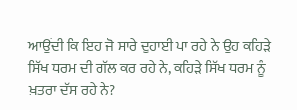ਆਉਂਦੀ ਕਿ ਇਹ ਜੋ ਸਾਰੇ ਦੁਹਾਈ ਪਾ ਰਹੇ ਨੇ ਉਹ ਕਹਿੜੇ
ਸਿੱਖ ਧਰਮ ਦੀ ਗੱਲ ਕਰ ਰਹੇ ਨੇ, ਕਹਿੜੇ ਸਿੱਖ ਧਰਮ ਨੂੰ ਖ਼ਤਰਾ ਦੱਸ ਰਹੇ ਨੇ?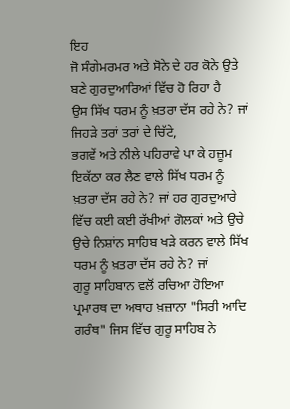ਇਹ
ਜੋ ਸੰਗੇਮਰਮਰ ਅਤੇ ਸੋਨੇ ਦੇ ਹਰ ਕੋਨੇ ਉਤੇ ਬਣੇ ਗੁਰਦੁਆਰਿਆਂ ਵਿੱਚ ਹੋ ਰਿਹਾ ਹੈ
ਉਸ ਸਿੱਖ ਧਰਮ ਨੂੰ ਖ਼ਤਰਾ ਦੱਸ ਰਹੇ ਨੇ? ਜਾਂ ਜਿਹੜੇ ਤਰਾਂ ਤਰਾਂ ਦੇ ਚਿੱਟੇ,
ਭਗਵੇਂ ਅਤੇ ਨੀਲੇ ਪਹਿਰਾਵੇ ਪਾ ਕੇ ਹਜ਼ੂਮ ਇਕੱਠਾ ਕਰ ਲੈਣ ਵਾਲੇ ਸਿੱਖ ਧਰਮ ਨੂੰ
ਖ਼ਤਰਾ ਦੱਸ ਰਹੇ ਨੇ? ਜਾਂ ਹਰ ਗੁਰਦੁਆਰੇ ਵਿੱਚ ਕਈ ਕਈ ਰੱਖੀਆਂ ਗੋਲਕਾਂ ਅਤੇ ਉਚੇ
ਉਚੇ ਨਿਸ਼ਾਂਨ ਸਾਹਿਬ ਖੜੇ ਕਰਨ ਵਾਲੇ ਸਿੱਖ ਧਰਮ ਨੂੰ ਖ਼ਤਰਾ ਦੱਸ ਰਹੇ ਨੇ? ਜਾਂ
ਗੁਰੂ ਸਾਹਿਬਾਨ ਵਲੋਂ ਰਚਿਆ ਹੋਇਆ ਪ੍ਰਮਾਰਥ ਦਾ ਅਥਾਹ ਖ਼ਜ਼ਾਨਾ "ਸਿਰੀ ਆਦਿ
ਗਰੰਥ" ਜਿਸ ਵਿੱਚ ਗੁਰੂ ਸਾਹਿਬ ਨੇ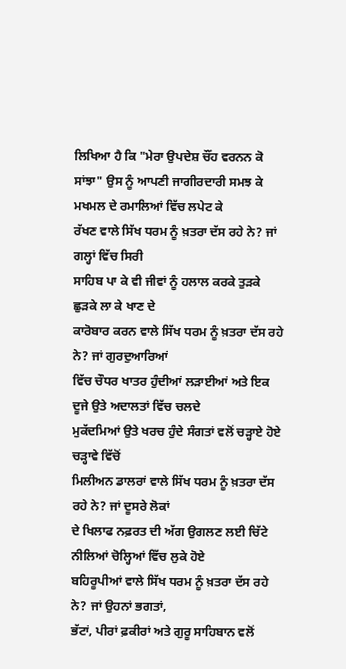ਲਿਖਿਆ ਹੈ ਕਿ "ਮੇਰਾ ਉਪਦੇਸ਼ ਚੌਂਹ ਵਰਨਨ ਕੋ
ਸਾਂਝਾ" ਉਸ ਨੂੰ ਆਪਣੀ ਜਾਗੀਰਦਾਰੀ ਸਮਝ ਕੇ ਮਖਮਲ ਦੇ ਰਮਾਲਿਆਂ ਵਿੱਚ ਲਪੇਟ ਕੇ
ਰੱਖਣ ਵਾਲੇ ਸਿੱਖ ਧਰਮ ਨੂੰ ਖ਼ਤਰਾ ਦੱਸ ਰਹੇ ਨੇ? ਜਾਂ ਗਲ੍ਹਾਂ ਵਿੱਚ ਸਿਰੀ
ਸਾਹਿਬ ਪਾ ਕੇ ਵੀ ਜੀਵਾਂ ਨੂੰ ਹਲਾਲ ਕਰਕੇ ਤੁੜਕੇ ਛੁੜਕੇ ਲਾ ਕੇ ਖਾਣ ਦੇ
ਕਾਰੋਬਾਰ ਕਰਨ ਵਾਲੇ ਸਿੱਖ ਧਰਮ ਨੂੰ ਖ਼ਤਰਾ ਦੱਸ ਰਹੇ ਨੇ? ਜਾਂ ਗੁਰਦੁਆਰਿਆਂ
ਵਿੱਚ ਚੌਧਰ ਖਾਤਰ ਹੁੰਦੀਆਂ ਲੜਾਈਆਂ ਅਤੇ ਇਕ ਦੂਜੇ ਉਤੇ ਅਦਾਲਤਾਂ ਵਿੱਚ ਚਲਦੇ
ਮੁਕੱਦਮਿਆਂ ਉਤੇ ਖਰਚ ਹੁੰਦੇ ਸੰਗਤਾਂ ਵਲੋਂ ਚੜ੍ਹਾਏ ਹੋਏ ਚੜ੍ਹਾਵੇ ਵਿੱਚੋਂ
ਮਿਲੀਅਨ ਡਾਲਰਾਂ ਵਾਲੇ ਸਿੱਖ ਧਰਮ ਨੂੰ ਖ਼ਤਰਾ ਦੱਸ ਰਹੇ ਨੇ? ਜਾਂ ਦੂਸਰੇ ਲੋਕਾਂ
ਦੇ ਖਿਲਾਫ ਨਫ਼ਰਤ ਦੀ ਅੱਗ ਉਗਲਣ ਲਈ ਚਿੱਟੇ ਨੀਲਿਆਂ ਚੋਲ੍ਹਿਆਂ ਵਿੱਚ ਲੁਕੇ ਹੋਏ
ਬਹਿਰੂਪੀਆਂ ਵਾਲੇ ਸਿੱਖ ਧਰਮ ਨੂੰ ਖ਼ਤਰਾ ਦੱਸ ਰਹੇ ਨੇ? ਜਾਂ ਉਹਨਾਂ ਭਗਤਾਂ,
ਭੱਟਾਂ, ਪੀਰਾਂ ਫ਼ਕੀਰਾਂ ਅਤੇ ਗੁਰੂ ਸਾਹਿਬਾਨ ਵਲੋਂ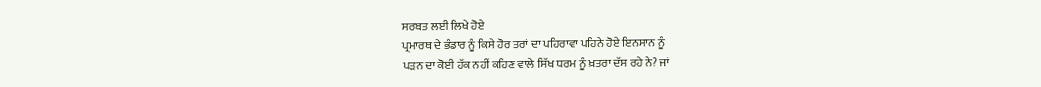ਸਰਬਤ ਲਈ ਲਿਖੇ ਹੋਏ
ਪ੍ਰਮਾਰਥ ਦੇ ਭੰਡਾਰ ਨੂੰ ਕਿਸੇ ਹੋਰ ਤਰਾਂ ਦਾ ਪਹਿਰਾਵਾ ਪਹਿਨੇ ਹੋਏ ਇਨਸਾਨ ਨੂੰ
ਪੜਨ ਦਾ ਕੋਈ ਹੱਕ ਨਹੀਂ ਕਹਿਣ ਵਾਲੇ ਸਿੱਖ ਧਰਮ ਨੂੰ ਖ਼ਤਰਾ ਦੱਸ ਰਹੇ ਨੇ? ਜਾਂ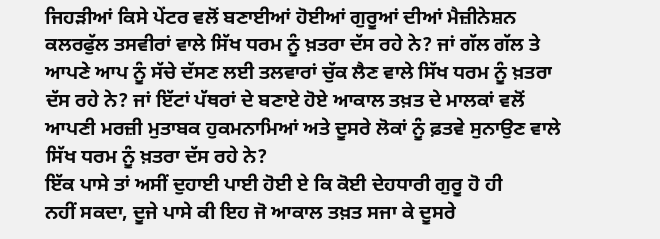ਜਿਹੜੀਆਂ ਕਿਸੇ ਪੇਂਟਰ ਵਲੋਂ ਬਣਾਈਆਂ ਹੋਈਆਂ ਗੁਰੂਆਂ ਦੀਆਂ ਮੈਜ਼ੀਨੇਸ਼ਨ
ਕਲਰਫੁੱਲ ਤਸਵੀਰਾਂ ਵਾਲੇ ਸਿੱਖ ਧਰਮ ਨੂੰ ਖ਼ਤਰਾ ਦੱਸ ਰਹੇ ਨੇ? ਜਾਂ ਗੱਲ ਗੱਲ ਤੇ
ਆਪਣੇ ਆਪ ਨੂੰ ਸੱਚੇ ਦੱਸਣ ਲਈ ਤਲਵਾਰਾਂ ਚੁੱਕ ਲੈਣ ਵਾਲੇ ਸਿੱਖ ਧਰਮ ਨੂੰ ਖ਼ਤਰਾ
ਦੱਸ ਰਹੇ ਨੇ? ਜਾਂ ਇੱਟਾਂ ਪੱਥਰਾਂ ਦੇ ਬਣਾਏ ਹੋਏ ਆਕਾਲ ਤਖ਼ਤ ਦੇ ਮਾਲਕਾਂ ਵਲੋਂ
ਆਪਣੀ ਮਰਜ਼ੀ ਮੁਤਾਬਕ ਹੁਕਮਨਾਮਿਆਂ ਅਤੇ ਦੂਸਰੇ ਲੋਕਾਂ ਨੂੰ ਫ਼ਤਵੇ ਸੁਨਾਉਣ ਵਾਲੇ
ਸਿੱਖ ਧਰਮ ਨੂੰ ਖ਼ਤਰਾ ਦੱਸ ਰਹੇ ਨੇ?
ਇੱਕ ਪਾਸੇ ਤਾਂ ਅਸੀਂ ਦੁਹਾਈ ਪਾਈ ਹੋਈ ਏ ਕਿ ਕੋਈ ਦੇਹਧਾਰੀ ਗੁਰੂ ਹੋ ਹੀ
ਨਹੀਂ ਸਕਦਾ, ਦੂਜੇ ਪਾਸੇ ਕੀ ਇਹ ਜੋ ਆਕਾਲ ਤਖ਼ਤ ਸਜਾ ਕੇ ਦੂਸਰੇ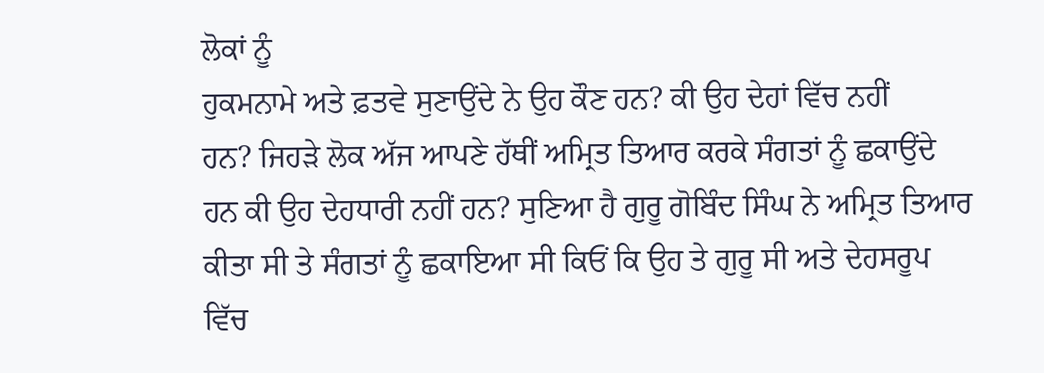ਲੋਕਾਂ ਨੂੰ
ਹੁਕਮਨਾਮੇ ਅਤੇ ਫ਼ਤਵੇ ਸੁਣਾਉਂਦੇ ਨੇ ਉਹ ਕੌਣ ਹਨ? ਕੀ ਉਹ ਦੇਹਾਂ ਵਿੱਚ ਨਹੀਂ
ਹਨ? ਜਿਹੜੇ ਲੋਕ ਅੱਜ ਆਪਣੇ ਹੱਥੀਂ ਅਮ੍ਰਿਤ ਤਿਆਰ ਕਰਕੇ ਸੰਗਤਾਂ ਨੂੰ ਛਕਾਉਂਦੇ
ਹਨ ਕੀ ਉਹ ਦੇਹਧਾਰੀ ਨਹੀਂ ਹਨ? ਸੁਣਿਆ ਹੈ ਗੁਰੂ ਗੋਬਿੰਦ ਸਿੰਘ ਨੇ ਅਮ੍ਰਿਤ ਤਿਆਰ
ਕੀਤਾ ਸੀ ਤੇ ਸੰਗਤਾਂ ਨੂੰ ਛਕਾਇਆ ਸੀ ਕਿਓਂ ਕਿ ਉਹ ਤੇ ਗੁਰੂ ਸੀ ਅਤੇ ਦੇਹਸਰੂਪ
ਵਿੱਚ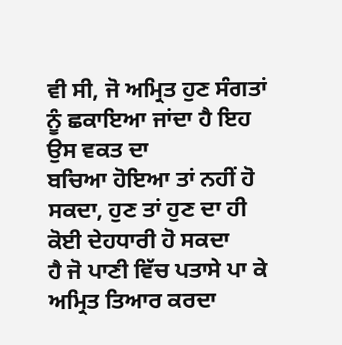ਵੀ ਸੀ, ਜੋ ਅਮ੍ਰਿਤ ਹੁਣ ਸੰਗਤਾਂ ਨੂੰ ਛਕਾਇਆ ਜਾਂਦਾ ਹੈ ਇਹ ਉਸ ਵਕਤ ਦਾ
ਬਚਿਆ ਹੋਇਆ ਤਾਂ ਨਹੀਂ ਹੋ ਸਕਦਾ, ਹੁਣ ਤਾਂ ਹੁਣ ਦਾ ਹੀ ਕੋਈ ਦੇਹਧਾਰੀ ਹੋ ਸਕਦਾ
ਹੈ ਜੋ ਪਾਣੀ ਵਿੱਚ ਪਤਾਸੇ ਪਾ ਕੇ ਅਮ੍ਰਿਤ ਤਿਆਰ ਕਰਦਾ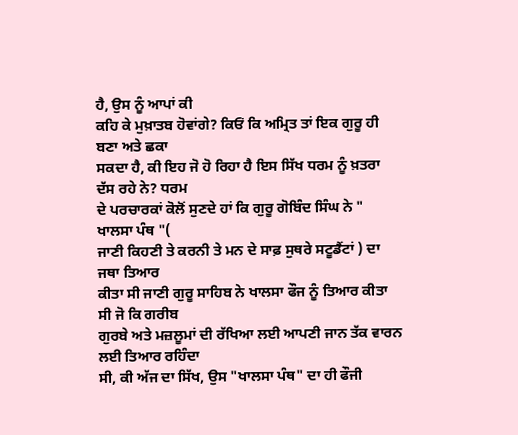ਹੈ, ਉਸ ਨੂੰ ਆਪਾਂ ਕੀ
ਕਹਿ ਕੇ ਮੁਖ਼ਾਤਬ ਹੋਵਾਂਗੇ? ਕਿਓਂ ਕਿ ਅਮ੍ਰਿਤ ਤਾਂ ਇਕ ਗੁਰੂ ਹੀ ਬਣਾ ਅਤੇ ਛਕਾ
ਸਕਦਾ ਹੈ, ਕੀ ਇਹ ਜੋ ਹੋ ਰਿਹਾ ਹੈ ਇਸ ਸਿੱਖ ਧਰਮ ਨੂੰ ਖ਼ਤਰਾ ਦੱਸ ਰਹੇ ਨੇ? ਧਰਮ
ਦੇ ਪਰਚਾਰਕਾਂ ਕੋਲੋਂ ਸੁਣਦੇ ਹਾਂ ਕਿ ਗੁਰੂ ਗੋਬਿੰਦ ਸਿੰਘ ਨੇ " ਖਾਲਸਾ ਪੰਥ "(
ਜਾਣੀ ਕਿਹਣੀ ਤੇ ਕਰਨੀ ਤੇ ਮਨ ਦੇ ਸਾਫ਼ ਸੁਥਰੇ ਸਟੂਡੈਂਟਾਂ ) ਦਾ ਜਥਾ ਤਿਆਰ
ਕੀਤਾ ਸੀ ਜਾਣੀ ਗੁਰੂ ਸਾਹਿਬ ਨੇ ਖਾਲਸਾ ਫੌਜ ਨੂੰ ਤਿਆਰ ਕੀਤਾ ਸੀ ਜੋ ਕਿ ਗਰੀਬ
ਗੁਰਬੇ ਅਤੇ ਮਜ਼ਲੂਮਾਂ ਦੀ ਰੱਖਿਆ ਲਈ ਆਪਣੀ ਜਾਨ ਤੱਕ ਵਾਰਨ ਲਈ ਤਿਆਰ ਰਹਿੰਦਾ
ਸੀ, ਕੀ ਅੱਜ ਦਾ ਸਿੱਖ, ਉਸ "ਖਾਲਸਾ ਪੰਥ" ਦਾ ਹੀ ਫੌਜੀ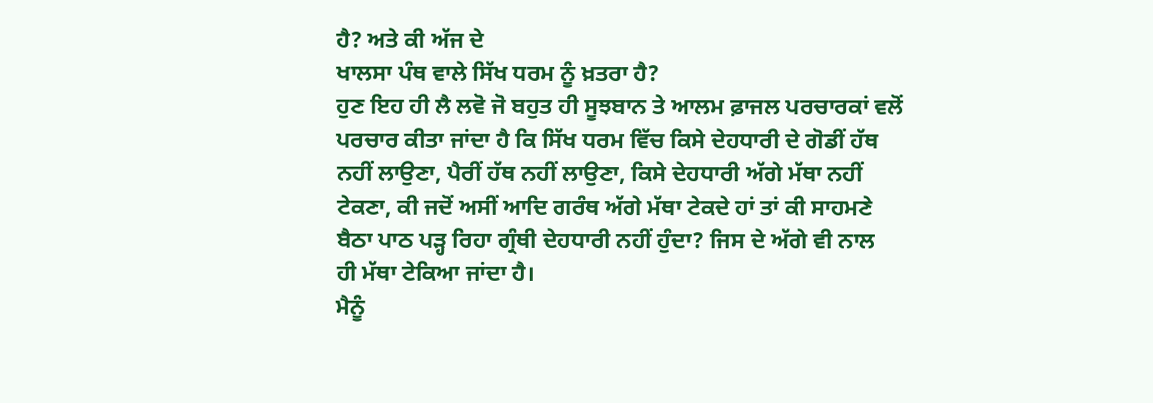ਹੈ? ਅਤੇ ਕੀ ਅੱਜ ਦੇ
ਖਾਲਸਾ ਪੰਥ ਵਾਲੇ ਸਿੱਖ ਧਰਮ ਨੂੰ ਖ਼ਤਰਾ ਹੈ?
ਹੁਣ ਇਹ ਹੀ ਲੈ ਲਵੋ ਜੋ ਬਹੁਤ ਹੀ ਸੂਝਬਾਨ ਤੇ ਆਲਮ ਫ਼ਾਜਲ ਪਰਚਾਰਕਾਂ ਵਲੋਂ
ਪਰਚਾਰ ਕੀਤਾ ਜਾਂਦਾ ਹੈ ਕਿ ਸਿੱਖ ਧਰਮ ਵਿੱਚ ਕਿਸੇ ਦੇਹਧਾਰੀ ਦੇ ਗੋਡੀਂ ਹੱਥ
ਨਹੀਂ ਲਾਉਣਾ, ਪੈਰੀਂ ਹੱਥ ਨਹੀਂ ਲਾਉਣਾ, ਕਿਸੇ ਦੇਹਧਾਰੀ ਅੱਗੇ ਮੱਥਾ ਨਹੀਂ
ਟੇਕਣਾ, ਕੀ ਜਦੋਂ ਅਸੀਂ ਆਦਿ ਗਰੰਥ ਅੱਗੇ ਮੱਥਾ ਟੇਕਦੇ ਹਾਂ ਤਾਂ ਕੀ ਸਾਹਮਣੇ
ਬੈਠਾ ਪਾਠ ਪੜ੍ਹ ਰਿਹਾ ਗ੍ਰੰਥੀ ਦੇਹਧਾਰੀ ਨਹੀਂ ਹੁੰਦਾ? ਜਿਸ ਦੇ ਅੱਗੇ ਵੀ ਨਾਲ
ਹੀ ਮੱਥਾ ਟੇਕਿਆ ਜਾਂਦਾ ਹੈ।
ਮੈਨੂੰ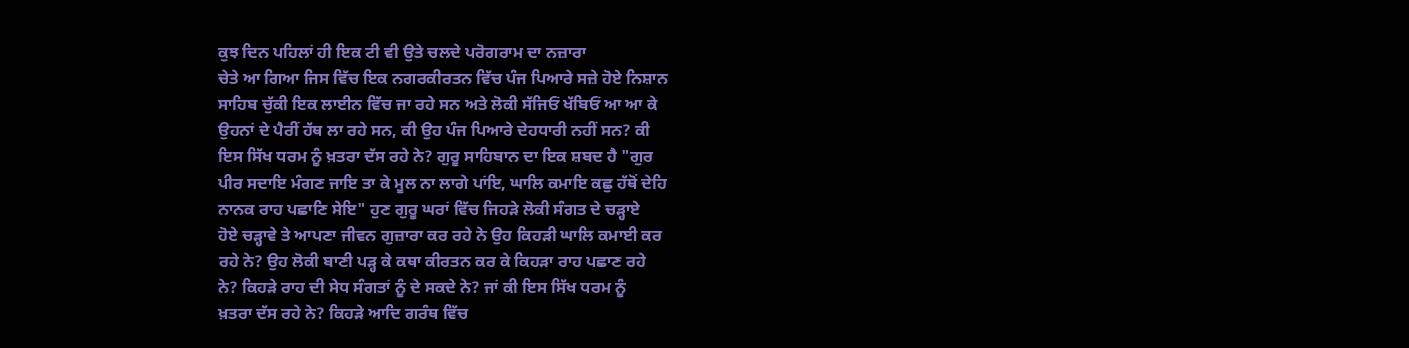ਕੁਝ ਦਿਨ ਪਹਿਲਾਂ ਹੀ ਇਕ ਟੀ ਵੀ ਉਤੇ ਚਲਦੇ ਪਰੋਗਰਾਮ ਦਾ ਨਜ਼ਾਰਾ
ਚੇਤੇ ਆ ਗਿਆ ਜਿਸ ਵਿੱਚ ਇਕ ਨਗਰਕੀਰਤਨ ਵਿੱਚ ਪੰਜ ਪਿਆਰੇ ਸਜ਼ੇ ਹੋਏ ਨਿਸ਼ਾਨ
ਸਾਹਿਬ ਚੁੱਕੀ ਇਕ ਲਾਈਨ ਵਿੱਚ ਜਾ ਰਹੇ ਸਨ ਅਤੇ ਲੋਕੀ ਸੱਜਿਓਂ ਖੱਬਿਓਂ ਆ ਆ ਕੇ
ਉਹਨਾਂ ਦੇ ਪੈਰੀਂ ਹੱਥ ਲਾ ਰਹੇ ਸਨ, ਕੀ ਉਹ ਪੰਜ ਪਿਆਰੇ ਦੇਹਧਾਰੀ ਨਹੀਂ ਸਨ? ਕੀ
ਇਸ ਸਿੱਖ ਧਰਮ ਨੂੰ ਖ਼ਤਰਾ ਦੱਸ ਰਹੇ ਨੇ? ਗੁਰੂ ਸਾਹਿਬਾਨ ਦਾ ਇਕ ਸ਼ਬਦ ਹੈ "ਗੁਰ
ਪੀਰ ਸਦਾਇ ਮੰਗਣ ਜਾਇ ਤਾ ਕੇ ਮੂਲ ਨਾ ਲਾਗੇ ਪਾਂਇ, ਘਾਲਿ ਕਮਾਇ ਕਛੁ ਹੱਥੋਂ ਦੇਹਿ
ਨਾਨਕ ਰਾਹ ਪਛਾਣਿ ਸੇਇ" ਹੁਣ ਗੁਰੂ ਘਰਾਂ ਵਿੱਚ ਜਿਹੜੇ ਲੋਕੀ ਸੰਗਤ ਦੇ ਚੜ੍ਹਾਏ
ਹੋਏ ਚੜ੍ਹਾਵੇ ਤੇ ਆਪਣਾ ਜੀਵਨ ਗੁਜ਼ਾਰਾ ਕਰ ਰਹੇ ਨੇ ਉਹ ਕਿਹੜੀ ਘਾਲਿ ਕਮਾਈ ਕਰ
ਰਹੇ ਨੇ? ਉਹ ਲੋਕੀ ਬਾਣੀ ਪੜ੍ਹ ਕੇ ਕਥਾ ਕੀਰਤਨ ਕਰ ਕੇ ਕਿਹੜਾ ਰਾਹ ਪਛਾਣ ਰਹੇ
ਨੇ? ਕਿਹੜੇ ਰਾਹ ਦੀ ਸੇਧ ਸੰਗਤਾਂ ਨੂੰ ਦੇ ਸਕਦੇ ਨੇ? ਜਾਂ ਕੀ ਇਸ ਸਿੱਖ ਧਰਮ ਨੂੰ
ਖ਼ਤਰਾ ਦੱਸ ਰਹੇ ਨੇ? ਕਿਹੜੇ ਆਦਿ ਗਰੰਥ ਵਿੱਚ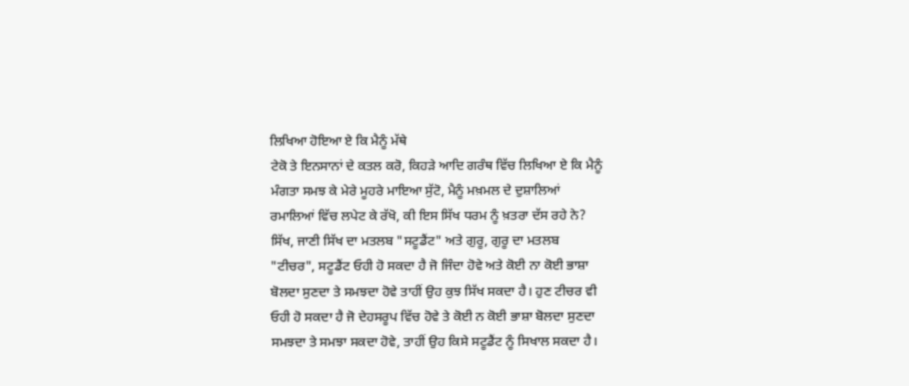ਲਿਖਿਆ ਹੋਇਆ ਏ ਕਿ ਮੈਨੂੰ ਮੱਥੇ
ਟੇਕੋ ਤੇ ਇਨਸਾਨਾਂ ਦੇ ਕਤਲ ਕਰੋ, ਕਿਹੜੇ ਆਦਿ ਗਰੰਥ ਵਿੱਚ ਲਿਖਿਆ ਏ ਕਿ ਮੈਨੂੰ
ਮੰਗਤਾ ਸਮਝ ਕੇ ਮੇਰੇ ਮੂਹਰੇ ਮਾਇਆ ਸੁੱਟੋ, ਮੈਨੂੰ ਮਖ਼ਮਲ ਦੇ ਦੁਸ਼ਾਲਿਆਂ
ਰਮਾਲਿਆਂ ਵਿੱਚ ਲਪੇਟ ਕੇ ਰੱਖੋ, ਕੀ ਇਸ ਸਿੱਖ ਧਰਮ ਨੂੰ ਖ਼ਤਰਾ ਦੱਸ ਰਹੇ ਨੇ?
ਸਿੱਖ, ਜਾਣੀ ਸਿੱਖ ਦਾ ਮਤਲਬ "ਸਟੂਡੈਂਟ" ਅਤੇ ਗੁਰੂ, ਗੁਰੂ ਦਾ ਮਤਲਬ
"ਟੀਚਰ", ਸਟੂਡੈਂਟ ਓਹੀ ਹੋ ਸਕਦਾ ਹੈ ਜੋ ਜਿੰਦਾ ਹੋਵੇ ਅਤੇ ਕੋਈ ਨਾ ਕੋਈ ਭਾਸ਼ਾ
ਬੋਲਦਾ ਸੁਣਦਾ ਤੇ ਸਮਝਦਾ ਹੋਵੇ ਤਾਹੀਂ ਉਹ ਕੁਝ ਸਿੱਖ ਸਕਦਾ ਹੈ। ਹੁਣ ਟੀਚਰ ਵੀ
ਓਹੀ ਹੋ ਸਕਦਾ ਹੈ ਜੋ ਦੇਹਸਰੂਪ ਵਿੱਚ ਹੋਵੇ ਤੇ ਕੋਈ ਨ ਕੋਈ ਭਾਸ਼ਾ ਬੋਲਦਾ ਸੁਣਦਾ
ਸਮਝਦਾ ਤੇ ਸਮਝਾ ਸਕਦਾ ਹੋਵੇ, ਤਾਹੀਂ ਉਹ ਕਿਸੇ ਸਟੂਡੈਂਟ ਨੂੰ ਸਿਖਾਲ ਸਕਦਾ ਹੈ।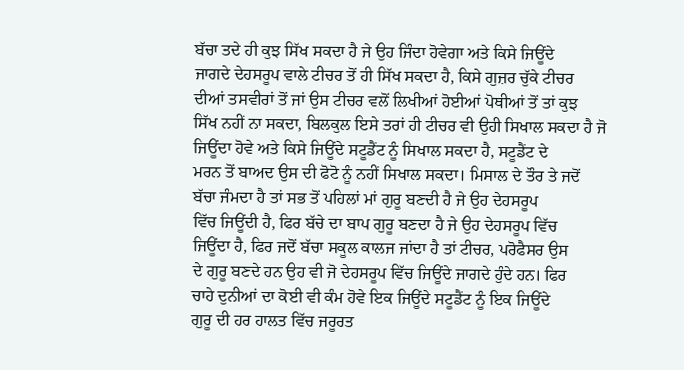ਬੱਚਾ ਤਦੇ ਹੀ ਕੁਝ ਸਿੱਖ ਸਕਦਾ ਹੈ ਜੇ ਉਹ ਜਿੰਦਾ ਹੋਵੇਗਾ ਅਤੇ ਕਿਸੇ ਜਿਊਂਦੇ
ਜਾਗਦੇ ਦੇਹਸਰੂਪ ਵਾਲੇ ਟੀਚਰ ਤੋਂ ਹੀ ਸਿੱਖ ਸਕਦਾ ਹੈ, ਕਿਸੇ ਗੁਜ਼ਰ ਚੁੱਕੇ ਟੀਚਰ
ਦੀਆਂ ਤਸਵੀਰਾਂ ਤੋਂ ਜਾਂ ਉਸ ਟੀਚਰ ਵਲੋਂ ਲਿਖੀਆਂ ਹੋਈਆਂ ਪੋਥੀਆਂ ਤੋਂ ਤਾਂ ਕੁਝ
ਸਿੱਖ ਨਹੀਂ ਨਾ ਸਕਦਾ, ਬਿਲਕੁਲ ਇਸੇ ਤਰਾਂ ਹੀ ਟੀਚਰ ਵੀ ਉਹੀ ਸਿਖਾਲ ਸਕਦਾ ਹੈ ਜੋ
ਜਿਊਂਦਾ ਹੋਵੇ ਅਤੇ ਕਿਸੇ ਜਿਊਂਦੇ ਸਟੂਡੈਂਟ ਨੂੰ ਸਿਖਾਲ ਸਕਦਾ ਹੈ, ਸਟੂਡੈਂਟ ਦੇ
ਮਰਨ ਤੋਂ ਬਾਅਦ ਉਸ ਦੀ ਫੋਟੋ ਨੂੰ ਨਹੀਂ ਸਿਖਾਲ ਸਕਦਾ। ਮਿਸਾਲ ਦੇ ਤੌਰ ਤੇ ਜਦੋਂ
ਬੱਚਾ ਜੰਮਦਾ ਹੈ ਤਾਂ ਸਭ ਤੋਂ ਪਹਿਲਾਂ ਮਾਂ ਗੁਰੂ ਬਣਦੀ ਹੈ ਜੇ ਉਹ ਦੇਹਸਰੂਪ
ਵਿੱਚ ਜਿਊਂਦੀ ਹੈ, ਫਿਰ ਬੱਚੇ ਦਾ ਬਾਪ ਗੁਰੂ ਬਣਦਾ ਹੈ ਜੇ ਉਹ ਦੇਹਸਰੂਪ ਵਿੱਚ
ਜਿਊਂਦਾ ਹੈ, ਫਿਰ ਜਦੋਂ ਬੱਚਾ ਸਕੂਲ ਕਾਲਜ ਜਾਂਦਾ ਹੈ ਤਾਂ ਟੀਚਰ, ਪਰੋਫੈਸਰ ਉਸ
ਦੇ ਗੁਰੂ ਬਣਦੇ ਹਨ ਉਹ ਵੀ ਜੋ ਦੇਹਸਰੂਪ ਵਿੱਚ ਜਿਊਂਦੇ ਜਾਗਦੇ ਹੁੰਦੇ ਹਨ। ਫਿਰ
ਚਾਹੇ ਦੁਨੀਆਂ ਦਾ ਕੋਈ ਵੀ ਕੰਮ ਹੋਵੇ ਇਕ ਜਿਊਂਦੇ ਸਟੂਡੈਂਟ ਨੂੰ ਇਕ ਜਿਊਂਦੇ
ਗੁਰੂ ਦੀ ਹਰ ਹਾਲਤ ਵਿੱਚ ਜਰੂਰਤ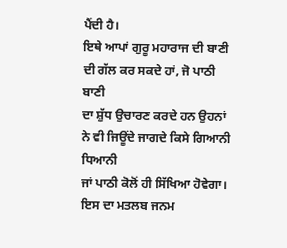ਪੈਂਦੀ ਹੈ।
ਇਥੇ ਆਪਾਂ ਗੁਰੂ ਮਹਾਰਾਜ ਦੀ ਬਾਣੀ ਦੀ ਗੱਲ ਕਰ ਸਕਦੇ ਹਾਂ, ਜੋ ਪਾਠੀ ਬਾਣੀ
ਦਾ ਸ਼ੁੱਧ ਉਚਾਰਣ ਕਰਦੇ ਹਨ ਉਹਨਾਂ ਨੇ ਵੀ ਜਿਊਂਦੇ ਜਾਗਦੇ ਕਿਸੇ ਗਿਆਨੀ ਧਿਆਨੀ
ਜਾਂ ਪਾਠੀ ਕੋਲੋਂ ਹੀ ਸਿੱਖਿਆ ਹੋਵੇਗਾ। ਇਸ ਦਾ ਮਤਲਬ ਜਨਮ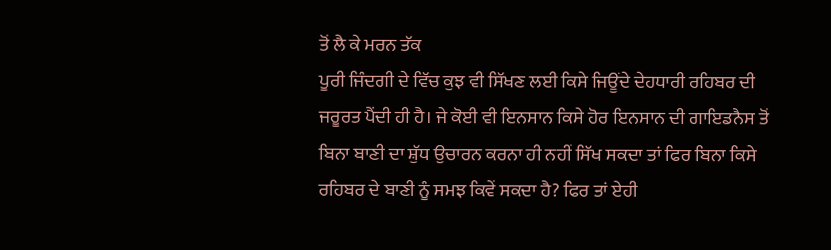ਤੋਂ ਲੈ ਕੇ ਮਰਨ ਤੱਕ
ਪੂਰੀ ਜਿੰਦਗੀ ਦੇ ਵਿੱਚ ਕੁਝ ਵੀ ਸਿੱਖਣ ਲਈ ਕਿਸੇ ਜਿਊਂਦੇ ਦੇਹਧਾਰੀ ਰਹਿਬਰ ਦੀ
ਜਰੂਰਤ ਪੈਂਦੀ ਹੀ ਹੈ। ਜੇ ਕੋਈ ਵੀ ਇਨਸਾਨ ਕਿਸੇ ਹੋਰ ਇਨਸਾਨ ਦੀ ਗਾਇਡਨੈਸ ਤੋਂ
ਬਿਨਾ ਬਾਣੀ ਦਾ ਸ਼ੁੱਧ ਉਚਾਰਨ ਕਰਨਾ ਹੀ ਨਹੀਂ ਸਿੱਖ ਸਕਦਾ ਤਾਂ ਫਿਰ ਬਿਨਾ ਕਿਸੇ
ਰਹਿਬਰ ਦੇ ਬਾਣੀ ਨੂੰ ਸਮਝ ਕਿਵੇਂ ਸਕਦਾ ਹੈ? ਫਿਰ ਤਾਂ ਏਹੀ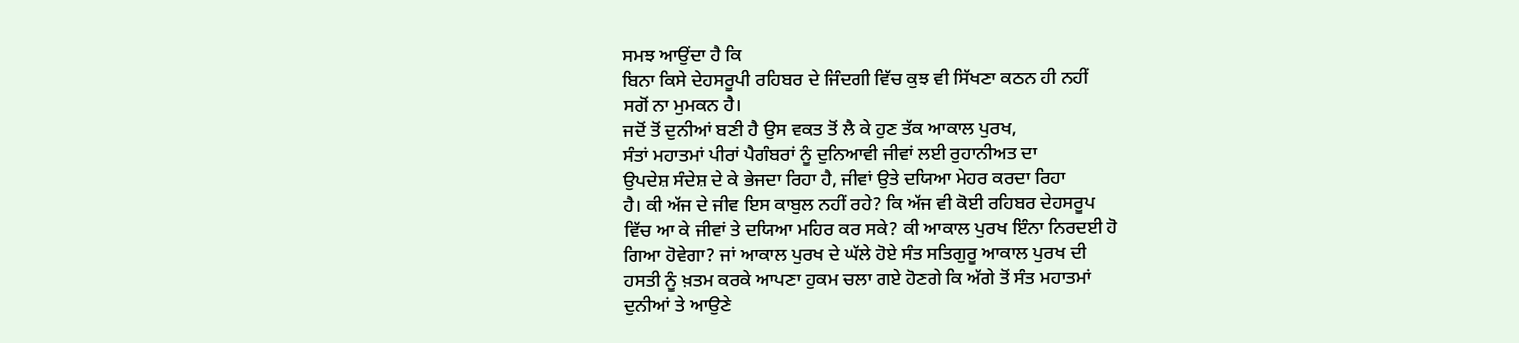ਸਮਝ ਆਉਂਦਾ ਹੈ ਕਿ
ਬਿਨਾ ਕਿਸੇ ਦੇਹਸਰੂਪੀ ਰਹਿਬਰ ਦੇ ਜਿੰਦਗੀ ਵਿੱਚ ਕੁਝ ਵੀ ਸਿੱਖਣਾ ਕਠਨ ਹੀ ਨਹੀਂ
ਸਗੋਂ ਨਾ ਮੁਮਕਨ ਹੈ।
ਜਦੋਂ ਤੋਂ ਦੁਨੀਆਂ ਬਣੀ ਹੈ ਉਸ ਵਕਤ ਤੋਂ ਲੈ ਕੇ ਹੁਣ ਤੱਕ ਆਕਾਲ ਪੁਰਖ,
ਸੰਤਾਂ ਮਹਾਤਮਾਂ ਪੀਰਾਂ ਪੈਗੰਬਰਾਂ ਨੂੰ ਦੁਨਿਆਵੀ ਜੀਵਾਂ ਲਈ ਰੁਹਾਨੀਅਤ ਦਾ
ਉਪਦੇਸ਼ ਸੰਦੇਸ਼ ਦੇ ਕੇ ਭੇਜਦਾ ਰਿਹਾ ਹੈ, ਜੀਵਾਂ ਉਤੇ ਦਯਿਆ ਮੇਹਰ ਕਰਦਾ ਰਿਹਾ
ਹੈ। ਕੀ ਅੱਜ ਦੇ ਜੀਵ ਇਸ ਕਾਬੁਲ ਨਹੀਂ ਰਹੇ? ਕਿ ਅੱਜ ਵੀ ਕੋਈ ਰਹਿਬਰ ਦੇਹਸਰੂਪ
ਵਿੱਚ ਆ ਕੇ ਜੀਵਾਂ ਤੇ ਦਯਿਆ ਮਹਿਰ ਕਰ ਸਕੇ? ਕੀ ਆਕਾਲ ਪੁਰਖ ਇੰਨਾ ਨਿਰਦਈ ਹੋ
ਗਿਆ ਹੋਵੇਗਾ? ਜਾਂ ਆਕਾਲ ਪੁਰਖ ਦੇ ਘੱਲੇ ਹੋਏ ਸੰਤ ਸਤਿਗੁਰੂ ਆਕਾਲ ਪੁਰਖ ਦੀ
ਹਸਤੀ ਨੂੰ ਖ਼ਤਮ ਕਰਕੇ ਆਪਣਾ ਹੁਕਮ ਚਲਾ ਗਏ ਹੋਣਗੇ ਕਿ ਅੱਗੇ ਤੋਂ ਸੰਤ ਮਹਾਤਮਾਂ
ਦੁਨੀਆਂ ਤੇ ਆਉਣੇ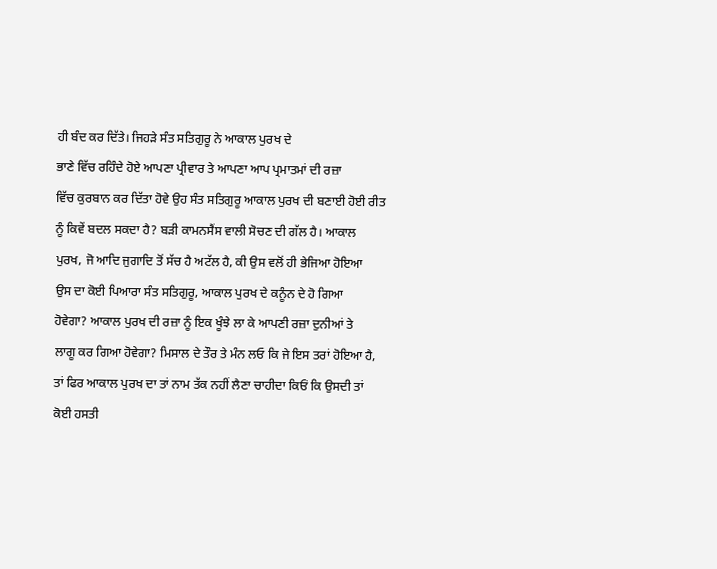ਹੀ ਬੰਦ ਕਰ ਦਿੱਤੇ। ਜਿਹੜੇ ਸੰਤ ਸਤਿਗੁਰੂ ਨੇ ਆਕਾਲ ਪੁਰਖ ਦੇ
ਭਾਣੇ ਵਿੱਚ ਰਹਿੰਦੇ ਹੋਏ ਆਪਣਾ ਪ੍ਰੀਵਾਰ ਤੇ ਆਪਣਾ ਆਪ ਪ੍ਰਮਾਤਮਾਂ ਦੀ ਰਜ਼ਾ
ਵਿੱਚ ਕੁਰਬਾਨ ਕਰ ਦਿੱਤਾ ਹੋਵੇ ਉਹ ਸੰਤ ਸਤਿਗੁਰੂ ਆਕਾਲ ਪੁਰਖ ਦੀ ਬਣਾਈ ਹੋਈ ਰੀਤ
ਨੂੰ ਕਿਵੇਂ ਬਦਲ ਸਕਦਾ ਹੈ? ਬੜੀ ਕਾਮਨਸੈਂਸ ਵਾਲੀ ਸੋਚਣ ਦੀ ਗੱਲ ਹੈ। ਆਕਾਲ
ਪੁਰਖ, ਜੋ ਆਦਿ ਜੁਗਾਦਿ ਤੋਂ ਸੱਚ ਹੈ ਅਟੱਲ ਹੈ, ਕੀ ਉਸ ਵਲੋਂ ਹੀ ਭੇਜਿਆ ਹੋਇਆ
ਉਸ ਦਾ ਕੋਈ ਪਿਆਰਾ ਸੰਤ ਸਤਿਗੁਰੂ, ਆਕਾਲ ਪੁਰਖ ਦੇ ਕਨੂੰਨ ਦੇ ਹੋ ਗਿਆ
ਹੋਵੇਗਾ? ਆਕਾਲ ਪੁਰਖ ਦੀ ਰਜ਼ਾ ਨੂੰ ਇਕ ਖੂੰਝੇ ਲਾ ਕੇ ਆਪਣੀ ਰਜ਼ਾ ਦੁਨੀਆਂ ਤੇ
ਲਾਗੂ ਕਰ ਗਿਆ ਹੋਵੇਗਾ? ਮਿਸਾਲ ਦੇ ਤੌਰ ਤੇ ਮੰਨ ਲਓ ਕਿ ਜੇ ਇਸ ਤਰਾਂ ਹੋਇਆ ਹੈ,
ਤਾਂ ਫਿਰ ਆਕਾਲ ਪੁਰਖ ਦਾ ਤਾਂ ਨਾਮ ਤੱਕ ਨਹੀਂ ਲੈਣਾ ਚਾਹੀਦਾ ਕਿਓਂ ਕਿ ਉਸਦੀ ਤਾਂ
ਕੋਈ ਹਸਤੀ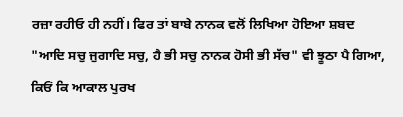ਰਜ਼ਾ ਰਹੀਓ ਹੀ ਨਹੀਂ। ਫਿਰ ਤਾਂ ਬਾਬੇ ਨਾਨਕ ਵਲੋਂ ਲਿਖਿਆ ਹੋਇਆ ਸ਼ਬਦ
"ਆਦਿ ਸਚੁ ਜੁਗਾਦਿ ਸਚੁ, ਹੈ ਭੀ ਸਚੁ ਨਾਨਕ ਹੋਸੀ ਭੀ ਸੱਚ" ਵੀ ਝੂਠਾ ਪੈ ਗਿਆ,
ਕਿਓਂ ਕਿ ਆਕਾਲ ਪੁਰਖ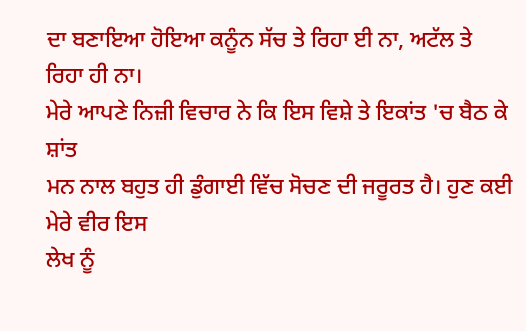ਦਾ ਬਣਾਇਆ ਹੋਇਆ ਕਨੂੰਨ ਸੱਚ ਤੇ ਰਿਹਾ ਈ ਨਾ, ਅਟੱਲ ਤੇ
ਰਿਹਾ ਹੀ ਨਾ।
ਮੇਰੇ ਆਪਣੇ ਨਿਜ਼ੀ ਵਿਚਾਰ ਨੇ ਕਿ ਇਸ ਵਿਸ਼ੇ ਤੇ ਇਕਾਂਤ 'ਚ ਬੈਠ ਕੇ ਸ਼ਾਂਤ
ਮਨ ਨਾਲ ਬਹੁਤ ਹੀ ਡੁੰਗਾਈ ਵਿੱਚ ਸੋਚਣ ਦੀ ਜਰੂਰਤ ਹੈ। ਹੁਣ ਕਈ ਮੇਰੇ ਵੀਰ ਇਸ
ਲੇਖ ਨੂੰ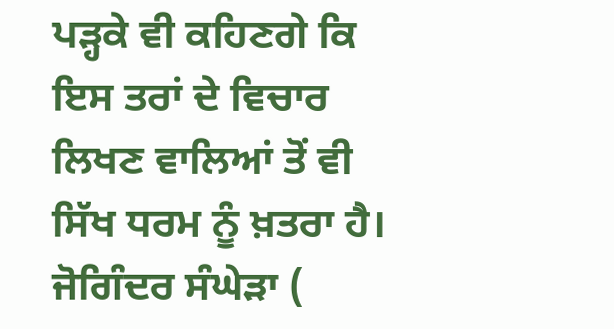ਪੜ੍ਹਕੇ ਵੀ ਕਹਿਣਗੇ ਕਿ ਇਸ ਤਰਾਂ ਦੇ ਵਿਚਾਰ ਲਿਖਣ ਵਾਲਿਆਂ ਤੋਂ ਵੀ
ਸਿੱਖ ਧਰਮ ਨੂੰ ਖ਼ਤਰਾ ਹੈ।
ਜੋਗਿੰਦਰ ਸੰਘੇੜਾ (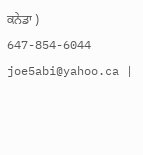ਕਨੇਡਾ )
647-854-6044
joe5abi@yahoo.ca |